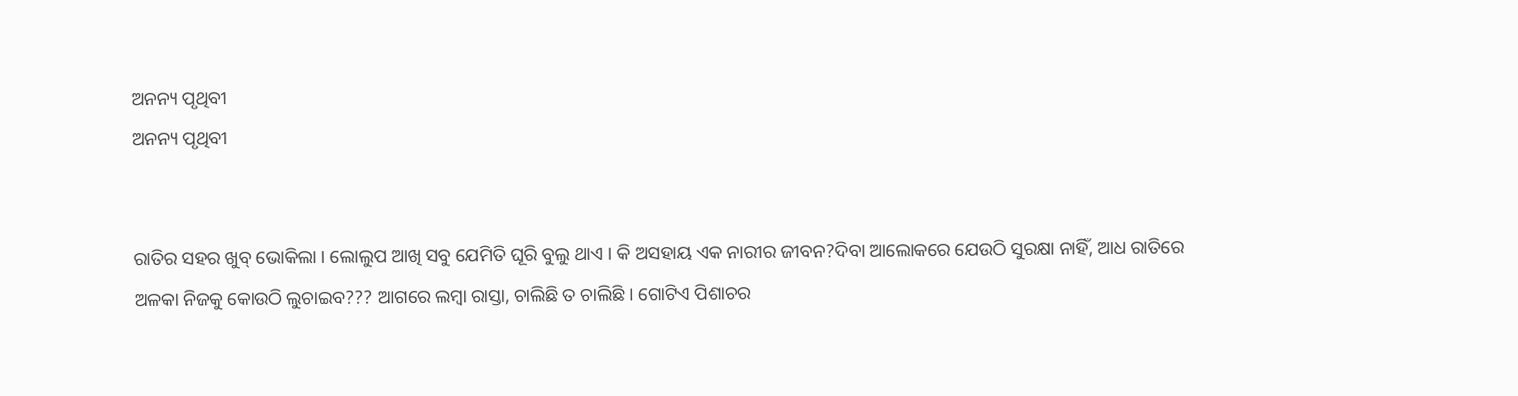ଅନନ୍ୟ ପୃଥିବୀ
ଅନନ୍ୟ ପୃଥିବୀ


ରାତିର ସହର ଖୁବ୍ ଭୋକିଲା । ଲୋଲୁପ ଆଖି ସବୁ ଯେମିତି ଘୂରି ବୁଲୁ ଥାଏ । କି ଅସହାୟ ଏକ ନାରୀର ଜୀବନ?ଦିବା ଆଲୋକରେ ଯେଉଠି ସୁରକ୍ଷା ନାହିଁ, ଆଧ ରାତିରେ ଅଳକା ନିଜକୁ କୋଉଠି ଲୁଚାଇବ??? ଆଗରେ ଲମ୍ବା ରାସ୍ତା, ଚାଲିଛି ତ ଚାଲିଛି । ଗୋଟିଏ ପିଶାଚର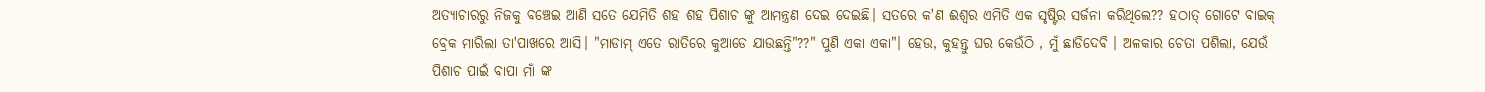ଅତ୍ୟାଚାରରୁ ନିଜକୁ ବଞ୍ଚେଇ ଆଣି ସତେ ଯେମିତି ଶହ ଶହ ପିଶାଚ ଙ୍କୁ ଆମନ୍ତ୍ରଣ ଦେଇ ଦେଇଛି। ସତରେ କ'ଣ ଈଶ୍ୱର ଏମିତି ଏକ ସୃଷ୍ଟିର ସର୍ଜନା କରିଥିଲେ?? ହଠାତ୍ ଗୋଟେ ବାଇକ୍ ବ୍ରେକ ମାରିଲା ତା'ପାଖରେ ଆସି। "ମାଡାମ୍ ଏତେ ରାତିରେ କୁଆଡେ ଯାଉଛନ୍ତି"??" ପୁଣି ଏକା ଏକା"। ହେଉ, କୁହନ୍ତୁ ଘର କେଉଁଠି , ମୁଁ ଛାଡିଦେବି । ଅଳକାର ଚେତା ପଶିଲା, ଯେଉଁ ପିଶାଚ ପାଇଁ ବାପା ମାଁ ଙ୍କ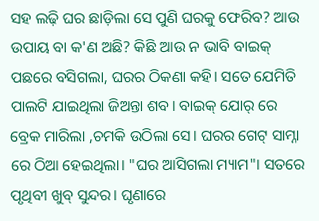ସହ ଲଢ଼ି ଘର ଛାଡ଼ିଲା ସେ ପୁଣି ଘରକୁ ଫେରିବ? ଆଉ ଉପାୟ ବା କ'ଣ ଅଛି? କିଛି ଆଉ ନ ଭାବି ବାଇକ୍ ପଛରେ ବସିଗଲା, ଘରର ଠିକଣା କହି। ସତେ ଯେମିତି ପାଲଟି ଯାଇଥିଲା ଜିଅନ୍ତା ଶବ। ବାଇକ୍ ଯୋର୍ ରେ ବ୍ରେକ ମାରିଲା ,ଚମକି ଉଠିଲା ସେ। ଘରର ଗେଟ୍ ସାମ୍ନା ରେ ଠିଆ ହେଇଥିଲା। "ଘର ଆସିଗଲା ମ୍ୟାମ"। ସତରେ ପୃଥିବୀ ଖୁବ୍ ସୁନ୍ଦର। ଘୃଣାରେ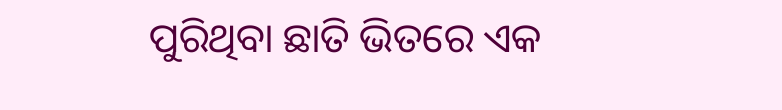ପୁରିଥିବା ଛାତି ଭିତରେ ଏକ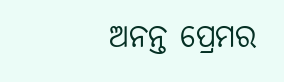ଅନନ୍ତ ପ୍ରେମର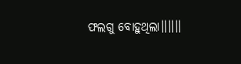ଫଲଗୁ ବୋହୁଥିଲା।।।।।।